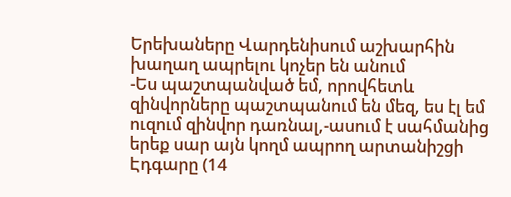Երեխաները Վարդենիսում աշխարհին խաղաղ ապրելու կոչեր են անում
-Ես պաշտպանված եմ, որովհետև զինվորները պաշտպանում են մեզ, ես էլ եմ ուզում զինվոր դառնալ,-ասում է սահմանից երեք սար այն կողմ ապրող արտանիշցի Էդգարը (14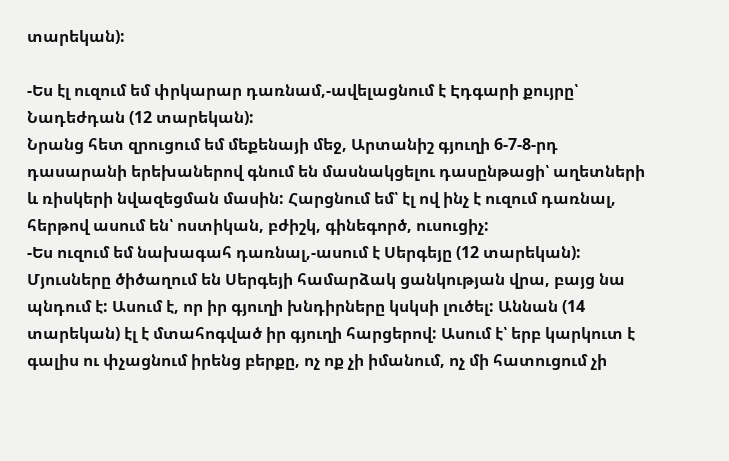տարեկան):

-Ես էլ ուզում եմ փրկարար դառնամ,-ավելացնում է Էդգարի քույրը՝ Նադեժդան (12 տարեկան):
Նրանց հետ զրուցում եմ մեքենայի մեջ, Արտանիշ գյուղի 6-7-8-րդ դասարանի երեխաներով գնում են մասնակցելու դասընթացի՝ աղետների և ռիսկերի նվազեցման մասին: Հարցնում եմ՝ էլ ով ինչ է ուզում դառնալ, հերթով ասում են՝ ոստիկան, բժիշկ, գինեգործ, ուսուցիչ:
-Ես ուզում եմ նախագահ դառնալ,-ասում է Սերգեյը (12 տարեկան): Մյուսները ծիծաղում են Սերգեյի համարձակ ցանկության վրա, բայց նա պնդում է: Ասում է, որ իր գյուղի խնդիրները կսկսի լուծել: Աննան (14 տարեկան) էլ է մտահոգված իր գյուղի հարցերով: Ասում է՝ երբ կարկուտ է գալիս ու փչացնում իրենց բերքը, ոչ ոք չի իմանում, ոչ մի հատուցում չի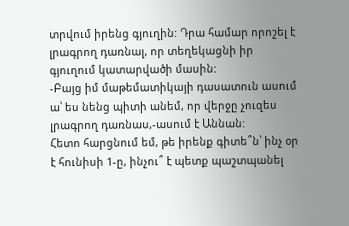տրվում իրենց գյուղին: Դրա համար որոշել է լրագրող դառնալ, որ տեղեկացնի իր գյուղում կատարվածի մասին:
-Բայց իմ մաթեմատիկայի դասատուն ասում ա՝ ես նենց պիտի անեմ, որ վերջը չուզես լրագրող դառնաս,-ասում է Աննան:
Հետո հարցնում եմ, թե իրենք գիտե՞ն՝ ինչ օր է հունիսի 1-ը, ինչու՞ է պետք պաշտպանել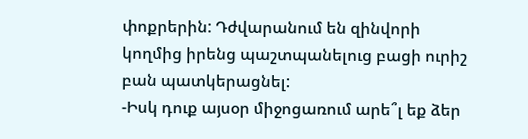փոքրերին: Դժվարանում են զինվորի կողմից իրենց պաշտպանելուց բացի ուրիշ բան պատկերացնել:
-Իսկ դուք այսօր միջոցառում արե՞լ եք ձեր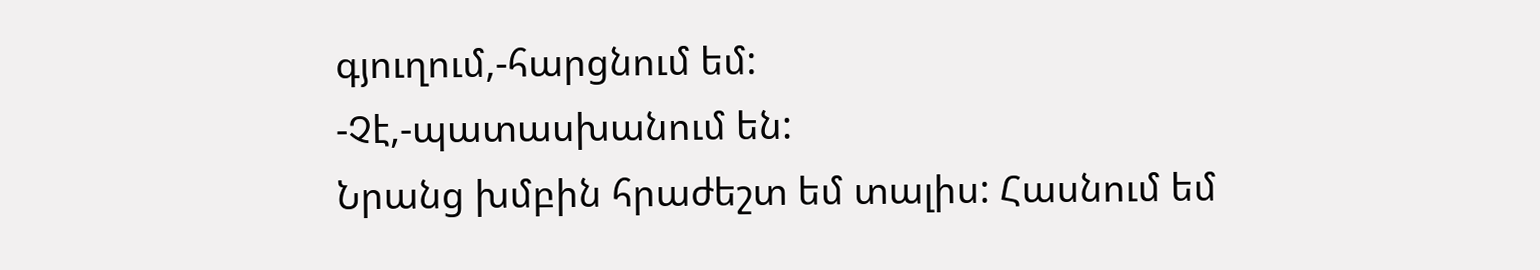գյուղում,-հարցնում եմ:
-Չէ,-պատասխանում են:
Նրանց խմբին հրաժեշտ եմ տալիս: Հասնում եմ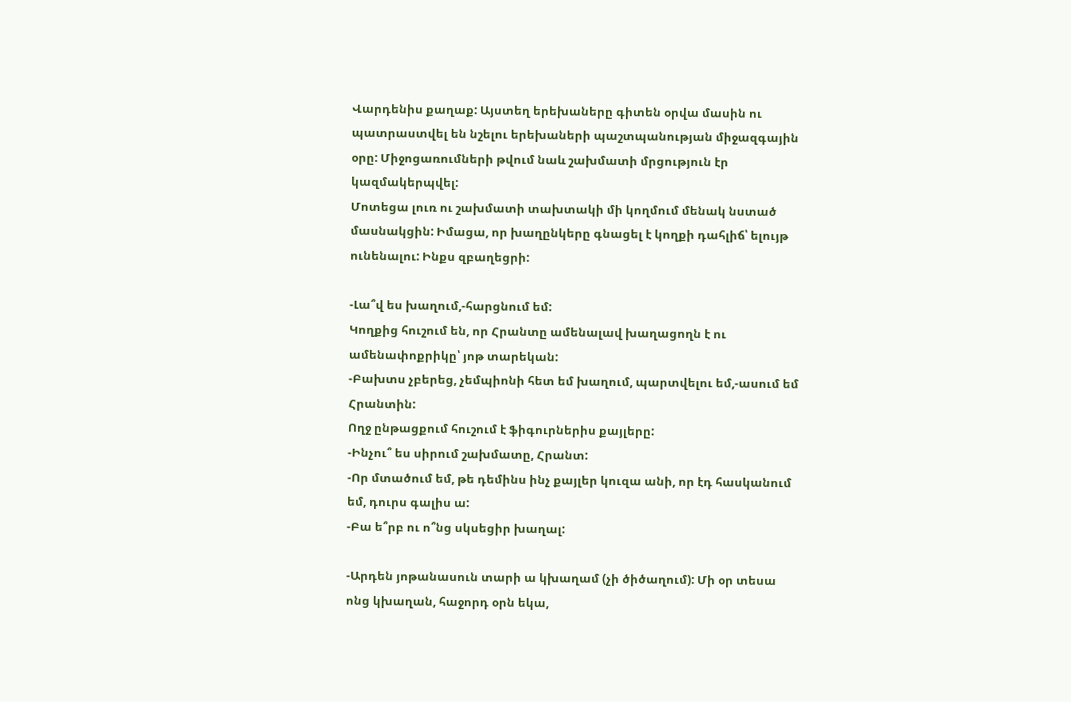Վարդենիս քաղաք: Այստեղ երեխաները գիտեն օրվա մասին ու պատրաստվել են նշելու երեխաների պաշտպանության միջազգային օրը: Միջոցառումների թվում նաև շախմատի մրցություն էր կազմակերպվել:
Մոտեցա լուռ ու շախմատի տախտակի մի կողմում մենակ նստած մասնակցին: Իմացա, որ խաղընկերը գնացել է կողքի դահլիճ՝ ելույթ ունենալու: Ինքս զբաղեցրի:

-Լա՞վ ես խաղում,-հարցնում եմ:
Կողքից հուշում են, որ Հրանտը ամենալավ խաղացողն է ու ամենափոքրիկը՝ յոթ տարեկան:
-Բախտս չբերեց, չեմպիոնի հետ եմ խաղում, պարտվելու եմ,-ասում եմ Հրանտին:
Ողջ ընթացքում հուշում է ֆիգուրներիս քայլերը:
-Ինչու՞ ես սիրում շախմատը, Հրանտ:
-Որ մտածում եմ, թե դեմինս ինչ քայլեր կուզա անի, որ էդ հասկանում եմ, դուրս գալիս ա:
-Բա ե՞րբ ու ո՞նց սկսեցիր խաղալ:

-Արդեն յոթանասուն տարի ա կխաղամ (չի ծիծաղում): Մի օր տեսա ոնց կխաղան, հաջորդ օրն եկա,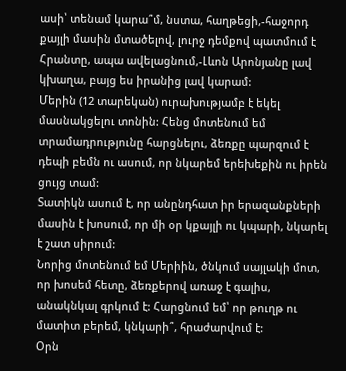ասի՝ տենամ կարա՞մ, նստա, հաղթեցի,-հաջորդ քայլի մասին մտածելով, լուրջ դեմքով պատմում է Հրանտը, ապա ավելացնում,-Լևոն Արոնյանը լավ կխաղա, բայց ես իրանից լավ կարամ:
Մերին (12 տարեկան) ուրախությամբ է եկել մասնակցելու տոնին: Հենց մոտենում եմ տրամադրությունը հարցնելու, ձեռքը պարզում է դեպի բեմն ու ասում, որ նկարեմ երեխեքին ու իրեն ցույց տամ:
Տատիկն ասում է, որ անընդհատ իր երազանքների մասին է խոսում, որ մի օր կքայլի ու կպարի, նկարել է շատ սիրում:
Նորից մոտենում եմ Մերիին, ծնկում սայլակի մոտ, որ խոսեմ հետը, ձեռքերով առաջ է գալիս, անակնկալ գրկում է: Հարցնում եմ՝ որ թուղթ ու մատիտ բերեմ, կնկարի՞, հրաժարվում է:
Օրն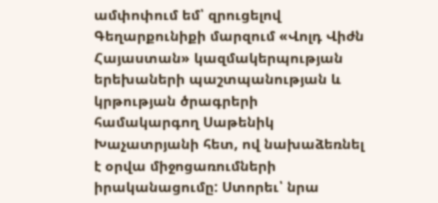ամփոփում եմ՝ զրուցելով Գեղարքունիքի մարզում «Վոլդ Վիժն Հայաստան» կազմակերպության երեխաների պաշտպանության և կրթության ծրագրերի համակարգող Սաթենիկ Խաչատրյանի հետ, ով նախաձեռնել է օրվա միջոցառումների իրականացումը: Ստորեւ՝ նրա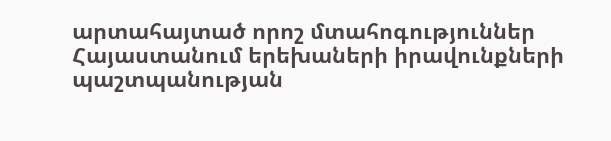արտահայտած որոշ մտահոգություններ Հայաստանում երեխաների իրավունքների պաշտպանության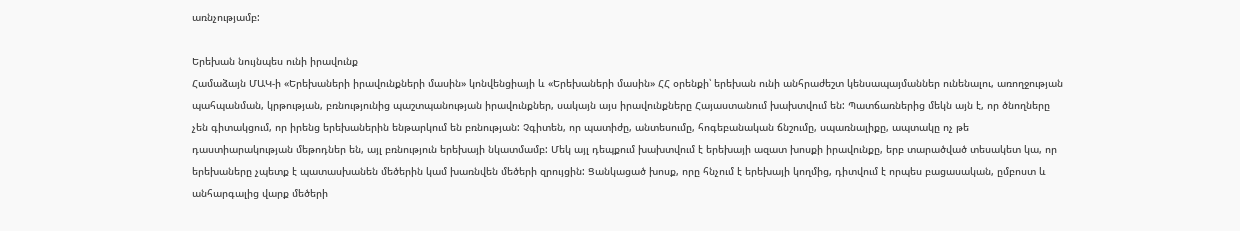առնչությամբ:

Երեխան նույնպես ունի իրավունք
Համաձայն ՄԱԿ-ի «Երեխաների իրավունքների մասին» կոնվենցիայի և «Երեխաների մասին» ՀՀ օրենքի՝ երեխան ունի անհրաժեշտ կենսապայմաններ ունենալու, առողջության պահպանման, կրթության, բռնությունից պաշտպանության իրավունքներ, սակայն այս իրավունքները Հայաստանում խախտվում են: Պատճառներից մեկն այն է, որ ծնողները չեն գիտակցում, որ իրենց երեխաներին ենթարկում են բռնության: Չգիտեն, որ պատիժը, անտեսումը, հոգեբանական ճնշումը, սպառնալիքը, ապտակը ոչ թե դաստիարակության մեթոդներ են, այլ բռնություն երեխայի նկատմամբ: Մեկ այլ դեպքում խախտվում է երեխայի ազատ խոսքի իրավունքը, երբ տարածված տեսակետ կա, որ երեխաները չպետք է պատասխանեն մեծերին կամ խառնվեն մեծերի զրույցին: Ցանկացած խոսք, որը հնչում է երեխայի կողմից, դիտվում է որպես բացասական, ըմբոստ և անհարգալից վարք մեծերի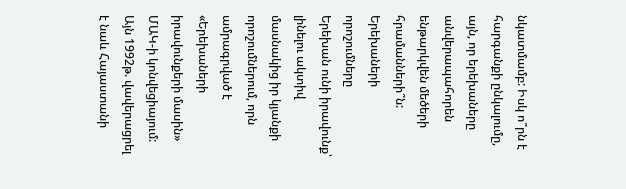նկատմամբ: Իսկ ո՞րն է հարգանքի ընկալումը, այն, որ երեխաները անվերապահորեն ենթարկվեն մեծերի հրամանների՞ն:
Երեխաների որոշումները
Երեխան ունի իրավունք՝ լինելու ակտիվ մասնակից իր կյանքի որոշումներում, որն ամրագրված է «Երեխաների իրավունքերի մասին» ՄԱԿ-ի կոնվեցիայում: Այն 1992թ. վավերացրել է նաև Հայաստանի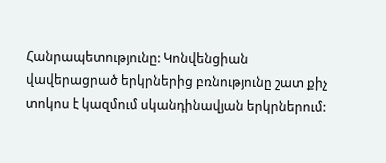Հանրապետությունը: Կոնվենցիան վավերացրած երկրներից բռնությունը շատ քիչ տոկոս է կազմում սկանդինավյան երկրներում: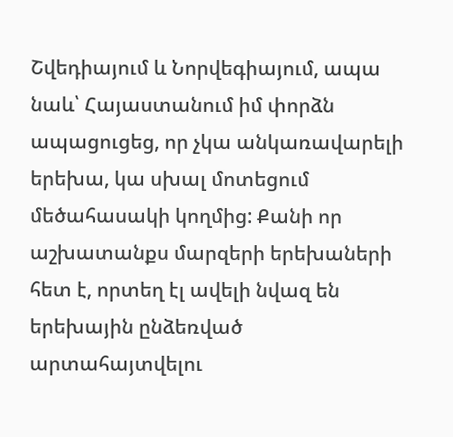Շվեդիայում և Նորվեգիայում, ապա նաև՝ Հայաստանում իմ փորձն ապացուցեց, որ չկա անկառավարելի երեխա, կա սխալ մոտեցում մեծահասակի կողմից: Քանի որ աշխատանքս մարզերի երեխաների հետ է, որտեղ էլ ավելի նվազ են երեխային ընձեռված արտահայտվելու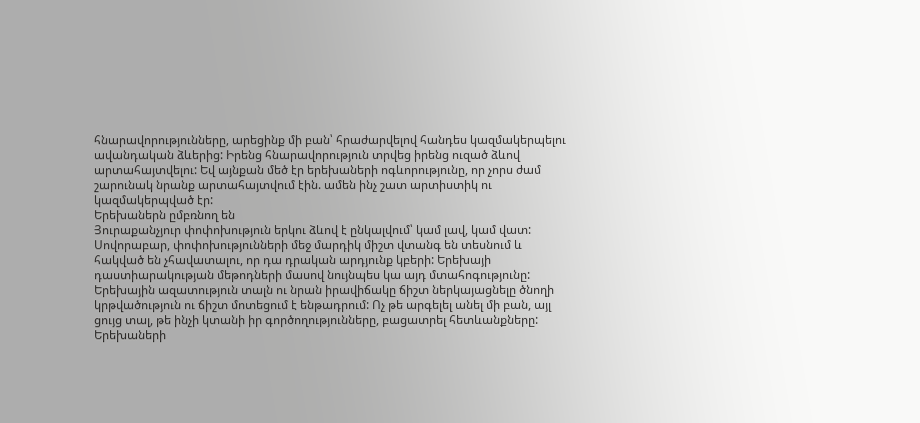հնարավորությունները, արեցինք մի բան՝ հրաժարվելով հանդես կազմակերպելու ավանդական ձևերից: Իրենց հնարավորություն տրվեց իրենց ուզած ձևով արտահայտվելու: Եվ այնքան մեծ էր երեխաների ոգևորությունը, որ չորս ժամ շարունակ նրանք արտահայտվում էին. ամեն ինչ շատ արտիստիկ ու կազմակերպված էր:
Երեխաներն ըմբռնող են
Յուրաքանչյուր փոփոխություն երկու ձևով է ընկալվում՝ կամ լավ, կամ վատ: Սովորաբար, փոփոխությունների մեջ մարդիկ միշտ վտանգ են տեսնում և հակված են չհավատալու, որ դա դրական արդյունք կբերի: Երեխայի դաստիարակության մեթոդների մասով նույնպես կա այդ մտահոգությունը: Երեխային ազատություն տալն ու նրան իրավիճակը ճիշտ ներկայացնելը ծնողի կրթվածություն ու ճիշտ մոտեցում է ենթադրում: Ոչ թե արգելել անել մի բան, այլ ցույց տալ, թե ինչի կտանի իր գործողությունները, բացատրել հետևանքները:
Երեխաների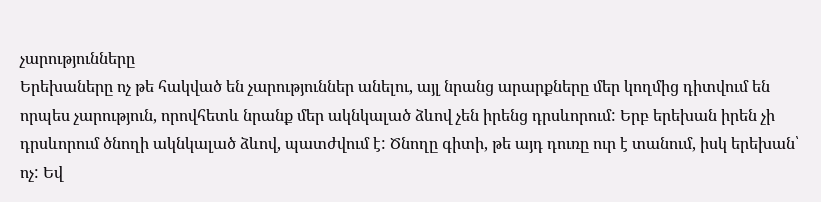չարությունները
Երեխաները ոչ թե հակված են չարություններ անելու, այլ նրանց արարքները մեր կողմից դիտվում են որպես չարություն, որովհետև նրանք մեր ակնկալած ձևով չեն իրենց դրսևորում: Երբ երեխան իրեն չի դրսևորում ծնողի ակնկալած ձևով, պատժվում է: Ծնողը գիտի, թե այդ դուռը ուր է տանում, իսկ երեխան՝ ոչ: Եվ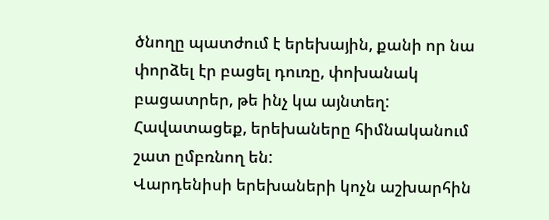ծնողը պատժում է երեխային, քանի որ նա փորձել էր բացել դուռը, փոխանակ բացատրեր, թե ինչ կա այնտեղ: Հավատացեք, երեխաները հիմնականում շատ ըմբռնող են:
Վարդենիսի երեխաների կոչն աշխարհին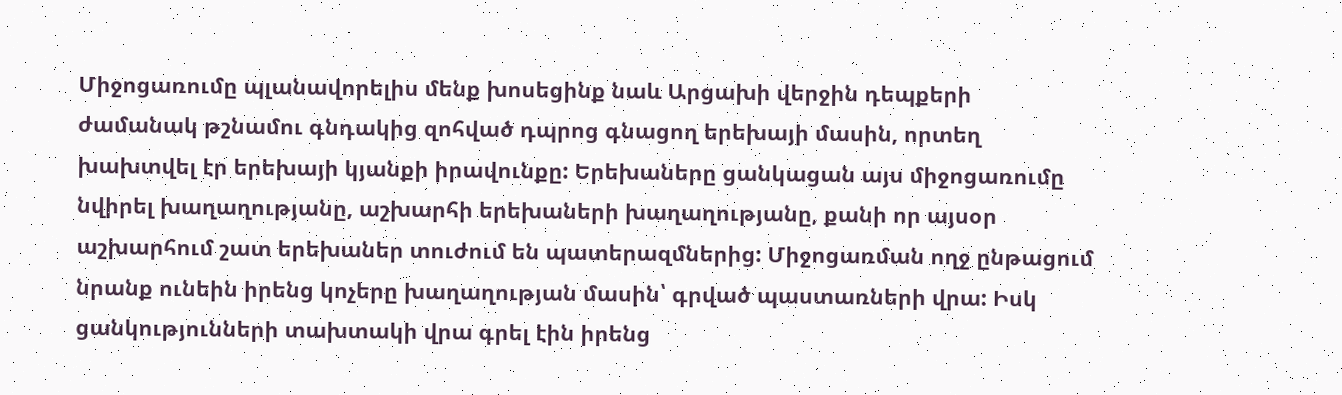Միջոցառումը պլանավորելիս մենք խոսեցինք նաև Արցախի վերջին դեպքերի ժամանակ թշնամու գնդակից զոհված դպրոց գնացող երեխայի մասին, որտեղ խախտվել էր երեխայի կյանքի իրավունքը: Երեխաները ցանկացան այս միջոցառումը նվիրել խաղաղությանը, աշխարհի երեխաների խաղաղությանը, քանի որ այսօր աշխարհում շատ երեխաներ տուժում են պատերազմներից: Միջոցառման ողջ ընթացում նրանք ունեին իրենց կոչերը խաղաղության մասին՝ գրված պաստառների վրա: Իսկ ցանկությունների տախտակի վրա գրել էին իրենց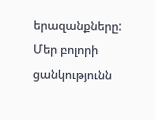երազանքները: Մեր բոլորի ցանկությունն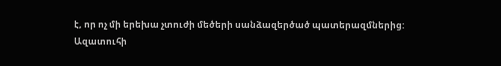է, որ ոչ մի երեխա չտուժի մեծերի սանձազերծած պատերազմներից:
Ազատուհի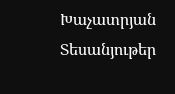Խաչատրյան
Տեսանյութեր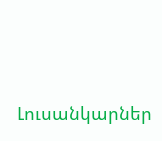Լուսանկարներ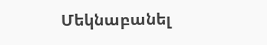Մեկնաբանել